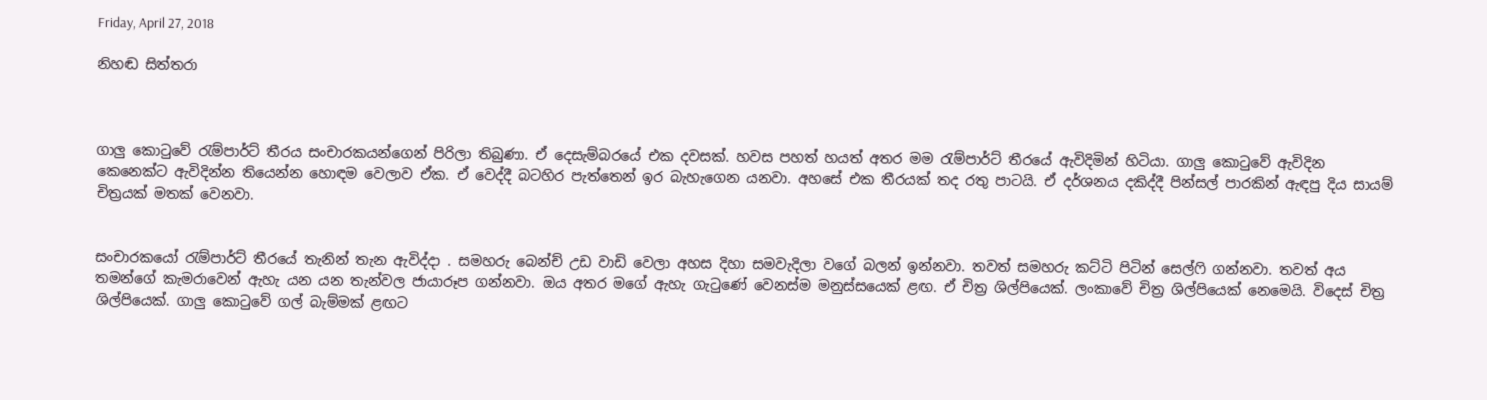Friday, April 27, 2018

නිහඬ සිත්තරා



ගාලු කොටුවේ රැම්පාර්ට් තීරය සංචාරකයන්ගෙන් පිරිලා තිබුණා. ඒ දෙසැම්බරයේ එක දවසක්. හවස පහත් හයත් අතර මම රැම්පාර්ට් තීරයේ ඇවිදිමින් හිටියා. ගාලු කොටුවේ ඇවිදින කෙනෙක්ට ඇවිදින්න තියෙන්න හොඳම වෙලාව ඒක. ඒ වෙද්දී බටහිර පැත්තෙන් ඉර බැහැගෙන යනවා. අහසේ එක තීරයක් තද රතු පාටයි. ඒ දර්ශනය දකිද්දී පින්සල් පාරකින් ඇඳපු දිය සායම් චිත්‍රයක් මතක් වෙනවා.


සංචාරකයෝ රැම්පාර්ට් තීරයේ තැනින් තැන ඇවිද්දා . සමහරු බෙන්ච් උඩ වාඩි වෙලා අහස දිහා සමවැදිලා වගේ බලන් ඉන්නවා. තවත් සමහරු කට්ටි පිටින් සෙල්ෆි ගන්නවා. තවත් අය තමන්ගේ කැමරාවෙන් ඇහැ යන යන තැන්වල ජායාරූප ගන්නවා. ඔය අතර මගේ ඇහැ ගැටුණේ වෙනස්ම මනුස්සයෙක් ළඟ. ඒ චිත්‍ර ශිල්පියෙක්. ලංකාවේ චිත්‍ර ශිල්පියෙක් නෙමෙයි. විදෙස් චිත්‍ර ශිල්පියෙක්. ගාලු කොටුවේ ගල් බැම්මක් ළඟට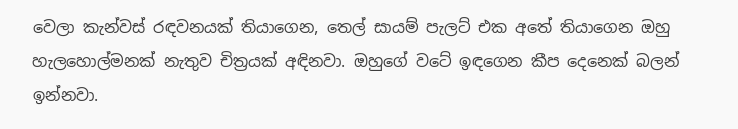වෙලා කැන්වස් රඳවනයක් තියාගෙන, තෙල් සායම් පැලට් එක අතේ තියාගෙන ඔහු හැලහොල්මනක් නැතුව චිත්‍රයක් අඳිනවා. ඔහුගේ වටේ ඉඳගෙන කීප දෙනෙක් බලන් ඉන්නවා.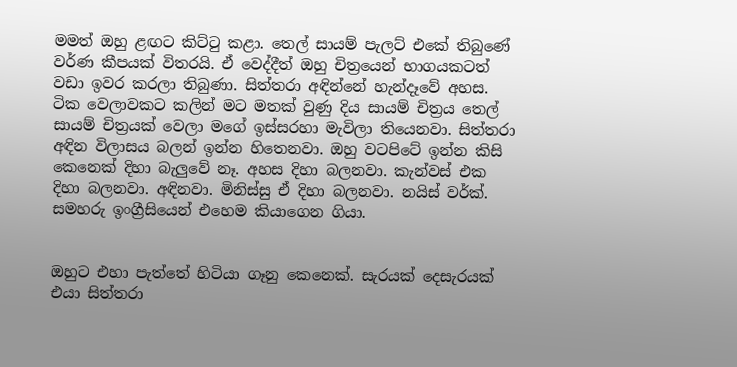මමත් ඔහු ළඟට කිට්ටු කළා. තෙල් සායම් පැලට් එකේ තිබුණේ වර්ණ කීපයක් විතරයි. ඒ වෙද්දීත් ඔහු චිත්‍රයෙන් භාගයකටත් වඩා ඉවර කරලා තිබුණා. සිත්තරා අඳින්නේ හැන්දෑවේ අහස. ටික වෙලාවකට කලින් මට මතක් වුණු දිය සායම් චිත්‍රය තෙල් සායම් චිත්‍රයක් වෙලා මගේ ඉස්සරහා මැවිලා තියෙනවා. සිත්තරා අඳින විලාසය බලන් ඉන්න හිතෙනවා. ඔහු වටපිටේ ඉන්න කිසි කෙනෙක් දිහා බැලුවේ නෑ. අහස දිහා බලනවා. කැන්වස් එක දිහා බලනවා. අඳිනවා. මිනිස්සු ඒ දිහා බලනවා. නයිස් වර්ක්. සමහරු ඉංග්‍රීසියෙන් එහෙම කියාගෙන ගියා.


ඔහුට එහා පැත්තේ හිටියා ගෑනු කෙනෙක්. සැරයක් දෙසැරයක් එයා සිත්තරා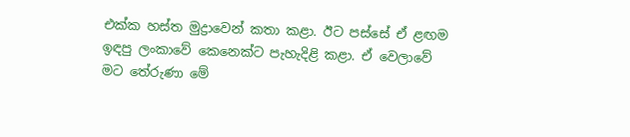එක්ක හස්ත මුද්‍රාවෙන් කතා කළා. ඊට පස්සේ ඒ ළඟම ඉඳපු ලංකාවේ කෙනෙක්ට පැහැදිළි කළා. ඒ වෙලාවේ මට තේරුණා මේ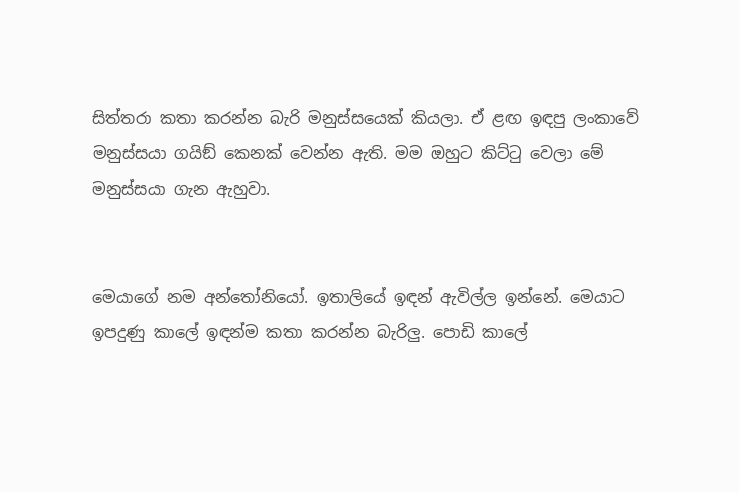සිත්තරා කතා කරන්න බැරි මනුස්සයෙක් කියලා. ඒ ළඟ ඉඳපු ලංකාවේ මනුස්සයා ගයිඞ් කෙනක් වෙන්න ඇති. මම ඔහුට කිට්ටු වෙලා මේ මනුස්සයා ගැන ඇහුවා.


මෙයාගේ නම අන්තෝනියෝ. ඉතාලියේ ඉඳන් ඇවිල්ල ඉන්නේ. මෙයාට ඉපදුණු කාලේ ඉඳන්ම කතා කරන්න බැරිලු. පොඩි කාලේ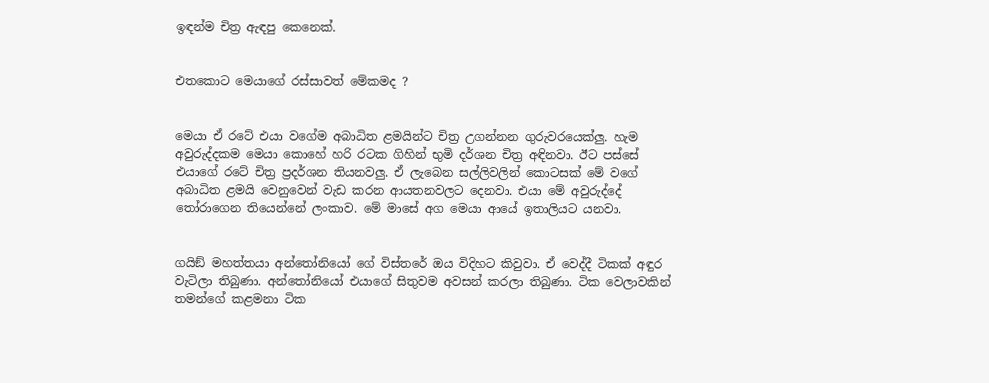ඉඳන්ම චිත්‍ර ඇඳපු කෙනෙක්.


එතකොට මෙයාගේ රස්සාවත් මේකමද ?


මෙයා ඒ රටේ එයා වගේම අබාධිත ළමයින්ට චිත්‍ර උගන්නන ගුරුවරයෙක්ලු. හැම අවුරුද්දකම මෙයා කොහේ හරි රටක ගිහින් භුමි දර්ශන චිත්‍ර අඳිනවා. ඊට පස්සේ එයාගේ රටේ චිත්‍ර ප්‍රදර්ශන තියනවලු. ඒ ලැබෙන සල්ලිවලින් කොටසක් මේ වගේ අබාධිත ළමයි වෙනුවෙන් වැඩ කරන ආයතනවලට දෙනවා. එයා මේ අවුරුද්දේ තෝරාගෙන තියෙන්නේ ලංකාව. මේ මාසේ අග මෙයා ආයේ ඉතාලියට යනවා.


ගයිඞ් මහත්තයා අන්තෝනියෝ ගේ විස්තරේ ඔය විදිහට කිවුවා. ඒ වෙද්දී ටිකක් අඳුර වැටිලා තිබුණා. අන්තෝනියෝ එයාගේ සිතුවම අවසන් කරලා තිබුණා. ටික වෙලාවකින් තමන්ගේ කළමනා ටික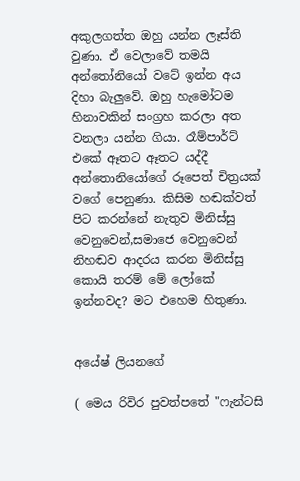අකුලගත්ත ඔහු යන්න ලෑස්ති වුණා. ඒ වෙලාවේ තමයි අන්තෝනියෝ වටේ ඉන්න අය දිහා බැලුවේ. ඔහු හැමෝටම හිනාවකින් සංග්‍රහ කරලා අත වනලා යන්න ගියා. රෑම්පාර්ට් එකේ ඈතට ඈතට යද්දී අන්තොනියෝගේ රූපෙත් චිත්‍රයක් වගේ පෙනුණා. කිසිම හඬක්වත් පිට කරන්නේ නැතුව මිනිස්සු වෙනුවෙන්,සමාජෙ වෙනුවෙන් නිහඬව ආදරය කරන මිනිස්සු කොයි තරම් මේ ලෝකේ ඉන්නවද? මට එහෙම හිතුණා.


අයේෂ් ලියනගේ

( මෙය රිවිර පුවත්පතේ "ෆැන්ටසි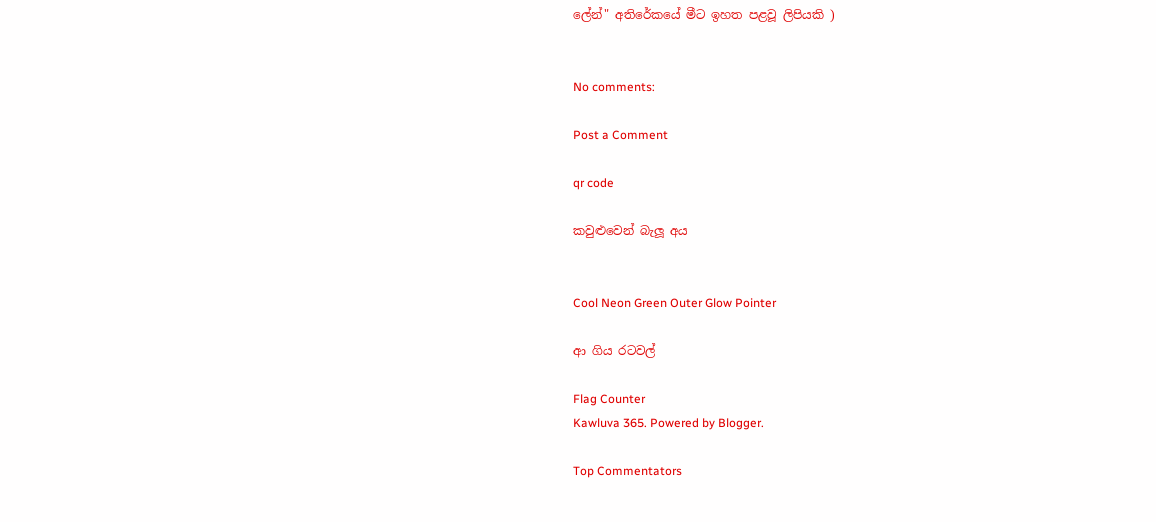ලේන්" අතිරේකයේ මීට ඉහත පළවූ ලිපියකි )


No comments:

Post a Comment

qr code

කවුළුවෙන් බැලූ අය


Cool Neon Green Outer Glow Pointer

ආ ගිය රටවල්

Flag Counter
Kawluva 365. Powered by Blogger.

Top Commentators